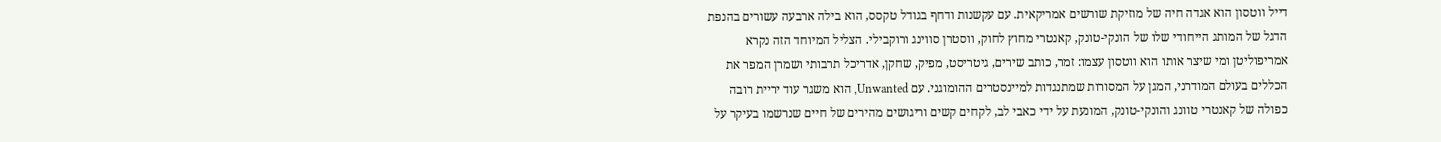דייל ווטסון הוא אגדה חיה של מוזיקת שורשים אמריקאית. עם עקשנות ודחף בגודל טקסס, הוא בילה ארבעה עשורים בהנפת הדגל של המותג הייחודי שלו של הונקי-טונק, קאנטרי מחוץ לחוק, ווסטרן סווינג ורוקבילי. הצליל המיוחד הזה נקרא אמריפוליטן ומי שיצר אותו הוא ווטסון עצמו: זמר, כותב שירים, גיטריסט, מפיק, שחקן, אדריכל תרבותי ושמרן המפר את הכללים בעולם המודרני, המגן על המסורות שמתנגדות למיינסטרים ההומוגני. עם Unwanted, הוא משגר עוד יריית רובה כפולה של קאנטרי טוונג והונקי-טונק, המונעת על ידי כאבי לב, לקחים קשים וריגושים מהירים של חיים שנרשמו בעיקר על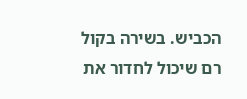הכביש. בשירה בקול רם שיכול לחדור את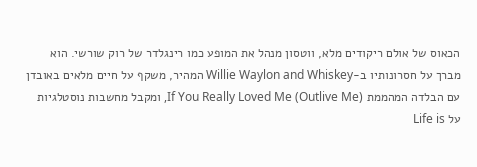הכאוס של אולם ריקודים מלא, ווטסון מנהל את המופע כמו רינגלדר של רוק שורשי. הוא מברך על חסרונותיו ב-Willie Waylon and Whiskey המהיר, משקף על חיים מלאים באובדן עם הבלדה המהממת If You Really Loved Me (Outlive Me), ומקבל מחשבות נוסטלגיות על Life is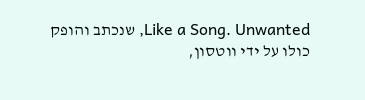Like a Song. Unwanted, שנכתב והופק כולו על ידי ווטסון,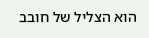הוא הצליל של חובב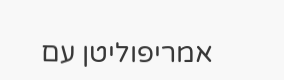אמריפוליטן עם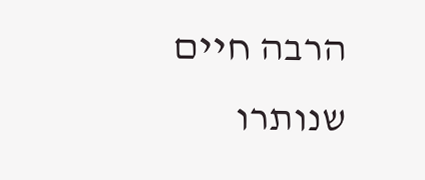הרבה חיים שנותרו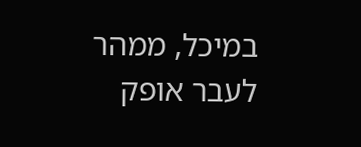במיכל, ממהר לעבר אופק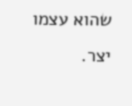שהוא עצמו יצר.